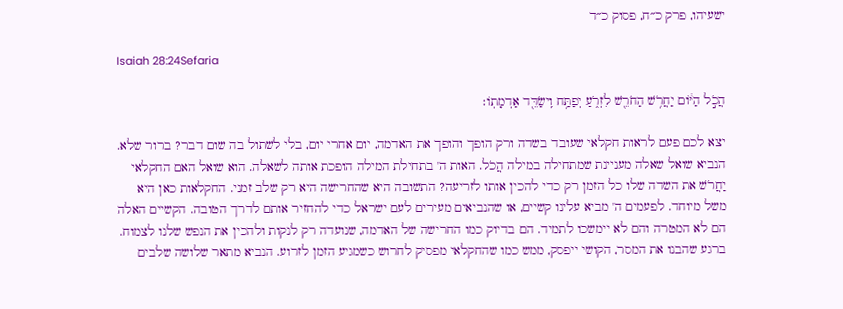ישעיהו, פרק כ״ח, פסוק כ״ד

Isaiah 28:24Sefaria

הֲכֹ֣ל הַיּ֔וֹם יַחֲרֹ֥שׁ הַחֹרֵ֖שׁ לִזְרֹ֑עַ יְפַתַּ֥ח וִֽישַׂדֵּ֖ד אַדְמָתֽוֹ׃

יצא לכם פעם לראות חקלאי שעובד בשדה ורק הופך והופך את האדמה, יום אחרי יום, בלי לשתול בה שום דבר? ברור שלא. הנביא שואל שאלה מעניינת שמתחילה במילה הֲכֹל. האות ה' בתחילת המילה הופכת אותה לשאלה. הוא שואל האם החקלאי יַחֲרֹשׁ את השדה שלו כל הזמן רק כדי להכין אותו לזריעה? התשובה היא שהחרישה היא רק שלב זמני. החקלאות כאן היא משל מיוחד. לפעמים ה' מביא עלינו קשיים, או שהנביאים מעירים לעם ישראל כדי להחזיר אותם לדרך הטובה. הקשיים האלה הם לא המטרה והם לא יימשכו לתמיד. הם בדיוק כמו החרישה של האדמה, שנועדה רק לנקות ולהכין את הנפש שלנו לצמוח. ברגע שהבנו את המסר, הקושי ייפסק, ממש כמו שהחקלאי מפסיק לחרוש כשמגיע הזמן לזרוע. הנביא מתאר שלושה שלבים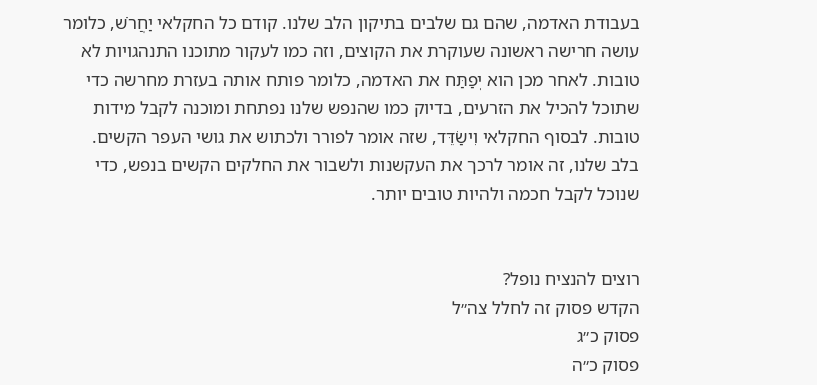בעבודת האדמה, שהם גם שלבים בתיקון הלב שלנו. קודם כל החקלאי יַחֲרֹשׁ, כלומר עושה חרישה ראשונה שעוקרת את הקוצים, וזה כמו לעקור מתוכנו התנהגויות לא טובות. לאחר מכן הוא יְפַתַּח את האדמה, כלומר פותח אותה בעזרת מחרשה כדי שתוכל להכיל את הזרעים, בדיוק כמו שהנפש שלנו נפתחת ומוכנה לקבל מידות טובות. לבסוף החקלאי וִישַׂדֵּד, שזה אומר לפורר ולכתוש את גושי העפר הקשים. בלב שלנו, זה אומר לרכך את העקשנות ולשבור את החלקים הקשים בנפש, כדי שנוכל לקבל חכמה ולהיות טובים יותר.


רוצים להנציח נופל?
הקדש פסוק זה לחלל צה״ל
פסוק כ״ג
פסוק כ״ה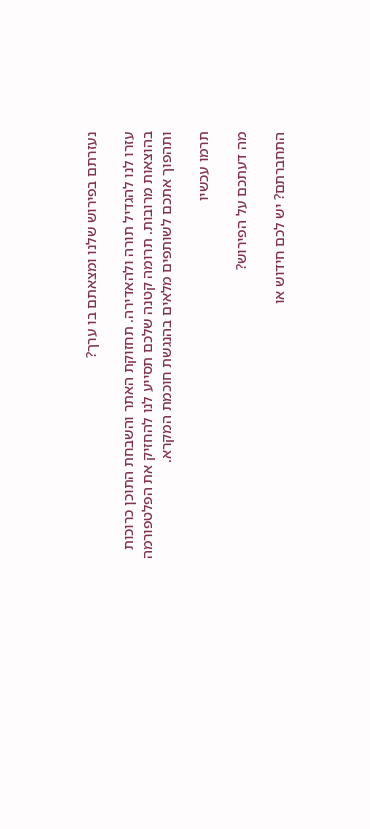נעזרתם בפירוש שלנו ומצאתם בו ערך?

עזרו לנו להגדיל תורה ולהאדירה. תחזוקת האתר והשבחת התוכן כרוכות בהוצאות מרובות. תרומה קטנה שלכם תסייע לנו להחזיק את הפלטפורמה ותהפוך אתכם לשותפים מלאים בהנגשת חוכמת המקרא.

תרמו עכשיו

מה דעתכם על הפירוש?

התחברתם? יש לכם חידוש או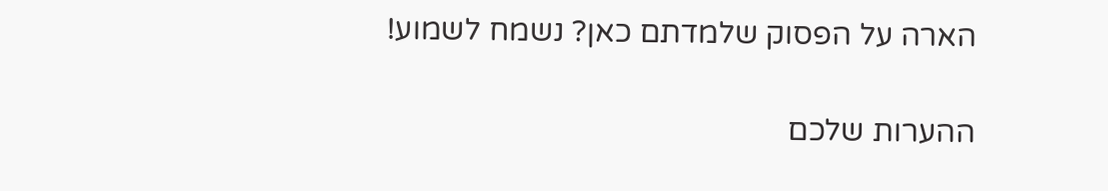הארה על הפסוק שלמדתם כאן? נשמח לשמוע!

ההערות שלכם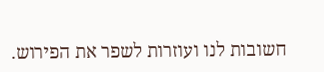חשובות לנו ועוזרות לשפר את הפירוש.